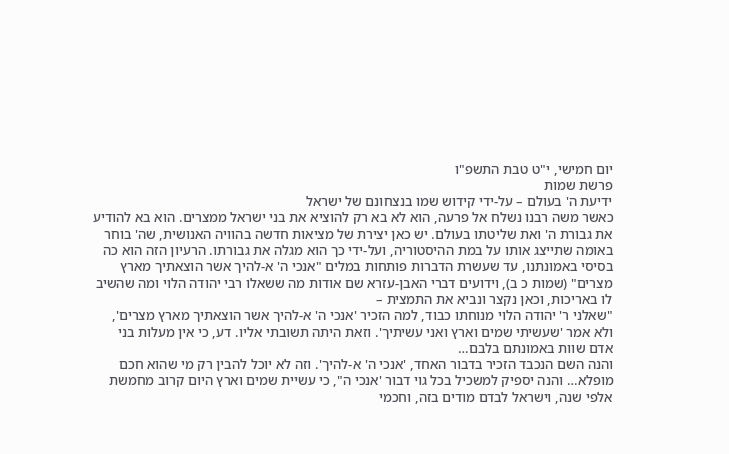יום חמישי, י"ט טבת התשפ"ו
פרשת שמות
ידיעת ה' בעולם – על-ידי קידוש שמו בנצחונם של ישראל
כאשר משה רבנו נשלח אל פרעה, הוא לא בא רק להוציא את בני ישראל ממצרים. הוא בא להודיע את גבורת ה' ואת שליטתו בעולם. יש כאן יצירת של מציאות חדשה בהוויה האנושית, שה' בוחר באומה שתייצג אותו על במת ההיסטוריה, ועל-ידי כך הוא מגלה את גבורתו. הרעיון הזה הוא כה בסיסי באמונתנו, עד שעשרת הדברות פותחות במלים "אנכי ה' א-להיך אשר הוצאתיך מארץ מצרים" (שמות כ ב), וידועים דברי האבן-עזרא שם אודות מה ששאלו רבי יהודה הלוי ומה שהשיב לו באריכות, וכאן נקצר ונביא את התמצית –
"שאלני ר' יהודה הלוי מנוחתו כבוד, למה הזכיר 'אנכי ה' א-להיך אשר הוצאתיך מארץ מצרים', ולא אמר 'שעשיתי שמים וארץ ואני עשיתיך'. וזאת היתה תשובתי אליו. דע, כי אין מעלות בני אדם שוות באמונתם בלבם…
והנה השם הנכבד הזכיר בדבור האחד, 'אנכי ה' א-להיך'. וזה לא יוכל להבין רק מי שהוא חכם מופלא… והנה יספיק למשכיל בכל גוי דבור 'אנכי ה", כי עשיית שמים וארץ היום קרוב מחמשת אלפי שנה, וישראל לבדם מודים בזה, וחכמי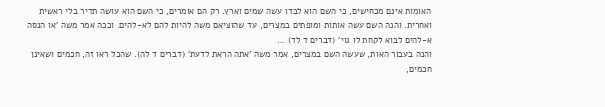האומות אינם מכחישים, כי השם הוא לבדו עשה שמים וארץ. רק הם אומרים, כי השם הוא עושה תדיר בלי ראשית ואחרית. והנה השם עשה אותות ומופתים במצרים, עד שהוציאם משה להיות להם לא-להים. וככה אמר משה 'או הנסה א-להים לבוא לקחת לו גוי' (דברים ד לד) …
והנה בעבור האות, שעשה השם במצרים, אמר משה 'אתה הראת לדעת' (דברים ד לה). שהכל ראו זה, חכמים ושאינן חכמים,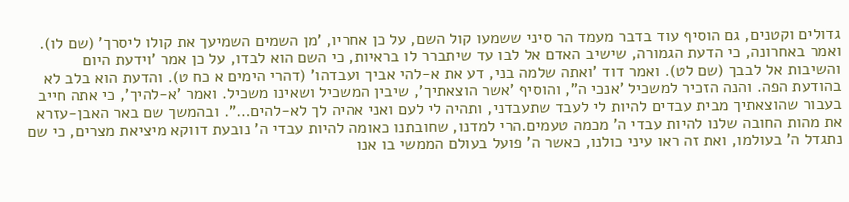גדולים וקטנים, גם הוסיף עוד בדבר מעמד הר סיני ששמעו קול השם, על כן אחריו, 'מן השמים השמיעך את קולו ליסרך' (שם לו). ואמר באחרונה, כי הדעת הגמורה, שישיב האדם אל לבו עד שיתברר לו בראיות, כי השם הוא לבדו, על כן אמר 'וידעת היום והשיבות אל לבבך (שם לט). ואמר דוד 'ואתה שלמה בני, דע את א-להי אביך ועבדהו' (דהרי הימים א כח ט). והדעת הוא בלב לא בהודעת הפה. והנה הזכיר למשכיל 'אנכי ה", והוסיף 'אשר הוצאתיך', שיבין המשכיל ושאינו משכיל. ואמר 'א-להיך', כי אתה חייב בעבור שהוצאתיך מבית עבדים להיות לי לעבד שתעבדני, ותהיה לי לעם ואני אהיה לך לא-להים…". ובהמשך שם באר האבן-עזרא את מהות החובה שלנו להיות עבדי ה' מכמה טעמים.הרי למדנו, שחובתנו כאומה להיות עבדי ה' נובעת דווקא מיציאת מצרים, כי שם נתגדל ה' בעולמו, ואת זה ראו עיני כולנו, כאשר ה' פועל בעולם הממשי בו אנו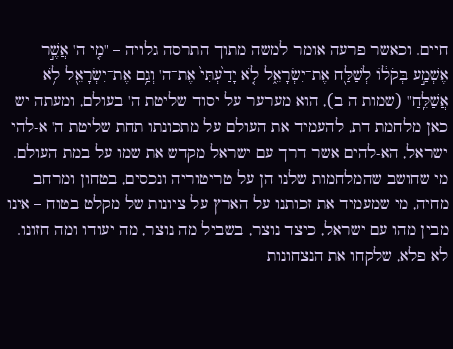חיים. וכאשר פרעה אומר למשה מתוך התרסה גלויה – "מִ֤י ה' אֲשֶׁ֣ר אֶשְׁמַ֣ע בְּקֹל֔וֹ לְשַׁלַּ֖ח אֶת־יִשְׂרָאֵ֑ל לֹ֤א יָדַ֙עְתִּי֙ אֶת־ה' וְגַ֥ם אֶת־יִשְׂרָאֵ֖ל לֹ֥א אֲשַׁלֵּֽחַ" (שמות ה ב), הוא מערער על יסוד שליטת ה' בעולם, ומעתה יש כאן מלחמת דת, להעמיד את העולם על מתכונתו תחת שליטת ה' א-להי ישראל, הא-להים אשר דרך עם ישראל מקדש את שמו על במת העולם.
מי שחושב שהמלחמות שלנו הן על טריטוריה ונכסים, בטחון ומרחב מחיה, מי שמעמיד את זכותנו על הארץ על ציונות של מקלט בטוח – אינו מבין מהו עם ישראל, כיצד נוצר, בשביל מה נוצר, מה יעודו ומה חזונו. לא פלא, שלקחו את הנצחונות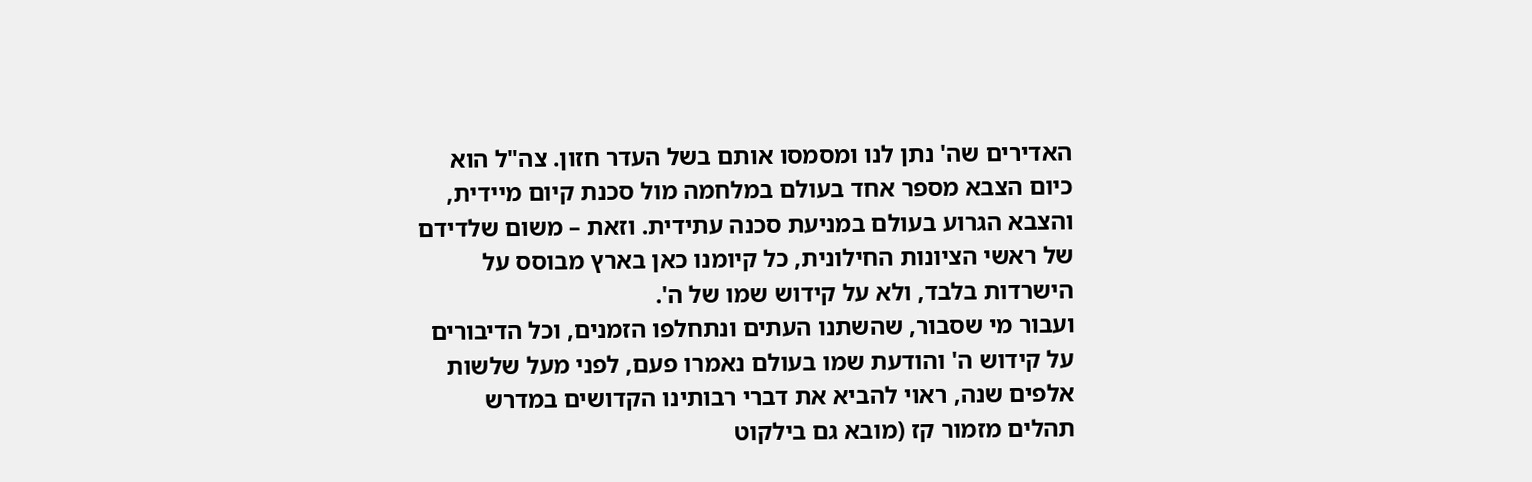האדירים שה' נתן לנו ומסמסו אותם בשל העדר חזון. צה"ל הוא כיום הצבא מספר אחד בעולם במלחמה מול סכנת קיום מיידית, והצבא הגרוע בעולם במניעת סכנה עתידית. וזאת – משום שלדידם של ראשי הציונות החילונית, כל קיומנו כאן בארץ מבוסס על הישרדות בלבד, ולא על קידוש שמו של ה'.
ועבור מי שסבור, שהשתנו העתים ונתחלפו הזמנים, וכל הדיבורים על קידוש ה' והודעת שמו בעולם נאמרו פעם, לפני מעל שלשות אלפים שנה, ראוי להביא את דברי רבותינו הקדושים במדרש תהלים מזמור קז (מובא גם בילקוט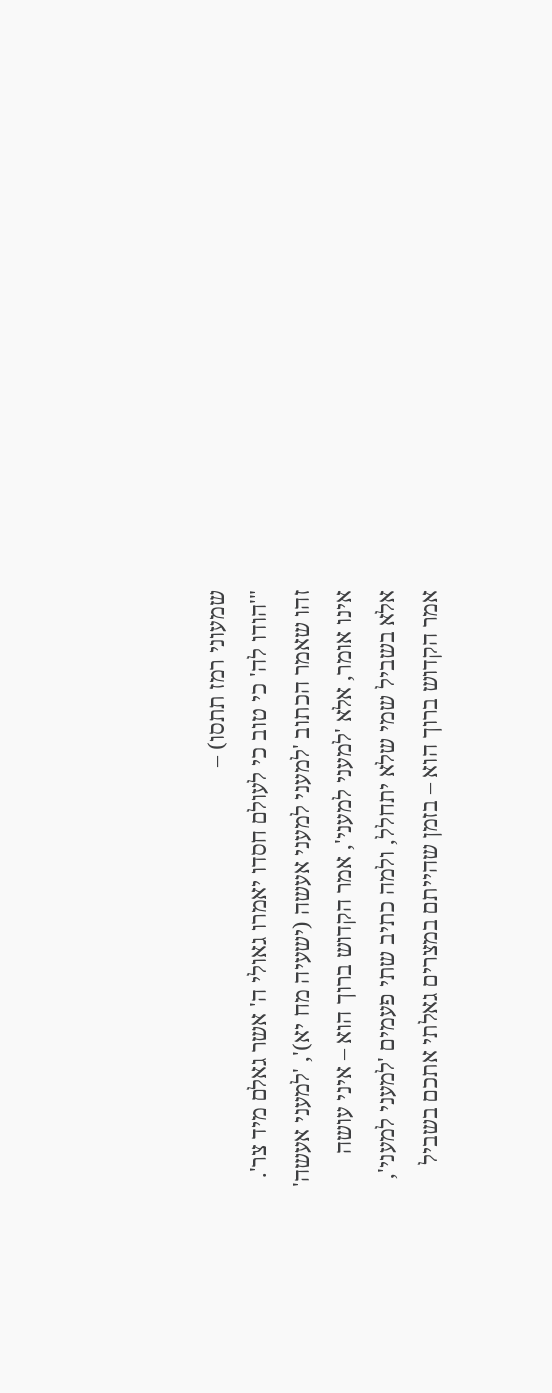שמעוני רמז תתסו) –
"'הודו לה' כי טוב כי לעולם חסדו יאמרו גאולי ה' אשר גאלם מיד צר'. זהו שאמר הכתוב 'למעני למעני אעשה (ישעיה מח יא)', 'למעני אעשה' אינו אומר, אלא 'למעני למעני', אמר הקדוש ברוך הוא – איני עושה אלא בשביל שמי שלא יתחלל, ולמה כתיב שתי פעמים 'למעני למעני', אמר הקדוש ברוך הוא – בזמן שהייתם במצרים גאלתי אתכם בשביל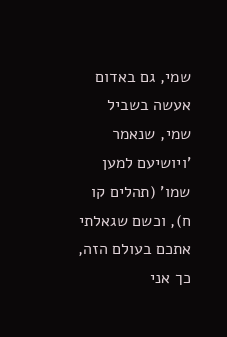שמי, גם באדום אעשה בשביל שמי, שנאמר 'ויושיעם למען שמו' (תהלים קו ח), וכשם שגאלתי אתכם בעולם הזה, כך אני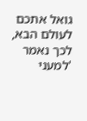גואל אתכם לעולם הבא, לכך נאמר 'למעני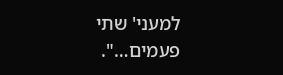למעני' שתי פעמים…".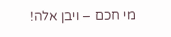מי חכם – ויבן אלה!